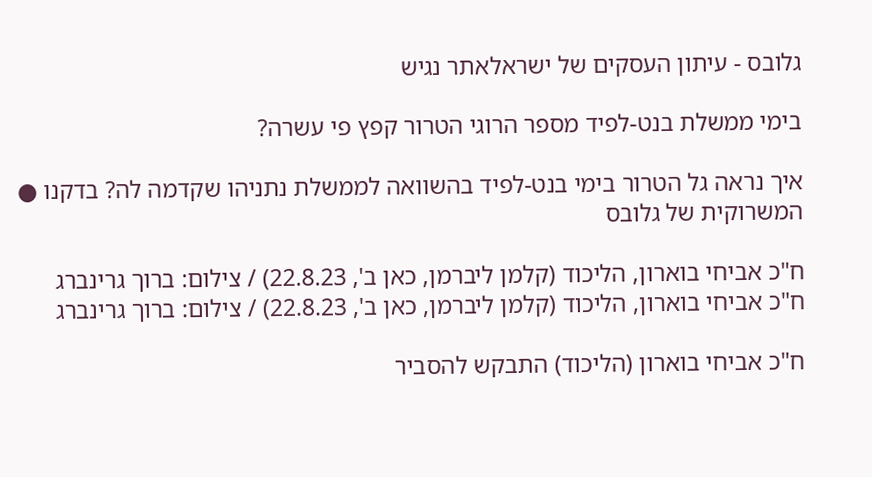גלובס - עיתון העסקים של ישראלאתר נגיש

בימי ממשלת בנט-לפיד מספר הרוגי הטרור קפץ פי עשרה?

איך נראה גל הטרור בימי בנט-לפיד בהשוואה לממשלת נתניהו שקדמה לה? בדקנו ● המשרוקית של גלובס

ח"כ אביחי בוארון, הליכוד (קלמן ליברמן, כאן ב', 22.8.23) / צילום: ברוך גרינברג
ח"כ אביחי בוארון, הליכוד (קלמן ליברמן, כאן ב', 22.8.23) / צילום: ברוך גרינברג

ח"כ אביחי בוארון (הליכוד) התבקש להסביר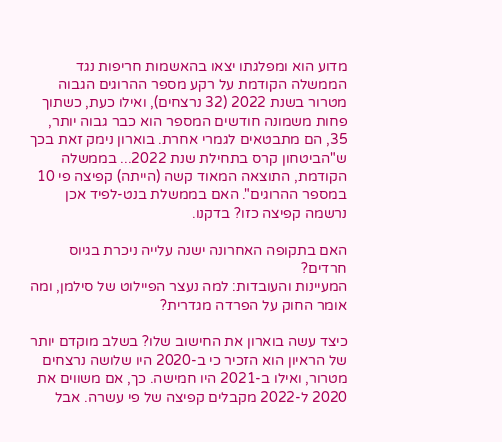מדוע הוא ומפלגתו יצאו בהאשמות חריפות נגד הממשלה הקודמת על רקע מספר ההרוגים הגבוה מטרור בשנת 2022 (32 נרצחים), ואילו כעת, כשתוך פחות משמונה חודשים המספר הוא כבר גבוה יותר, 35, הם מתבטאים לגמרי אחרת. בוארון נימק זאת בכך ש"הביטחון קרס בתחילת שנת 2022... בממשלה הקודמת, התוצאה המאוד קשה (הייתה) קפיצה פי 10 במספר ההרוגים". האם בממשלת בנט-לפיד אכן נרשמה קפיצה כזו? בדקנו.

האם בתקופה האחרונה ישנה עלייה ניכרת בגיוס חרדים?
המעיינות והעובדות: למה נעצר הפיילוט של סילמן, ומה אומר החוק על הפרדה מגדרית?

כיצד עשה בוארון את החישוב שלו? בשלב מוקדם יותר של הראיון הוא הזכיר כי ב-2020 היו שלושה נרצחים מטרור, ואילו ב-2021 היו חמישה. כך, אם משווים את 2020 ל-2022 מקבלים קפיצה של פי עשרה. אבל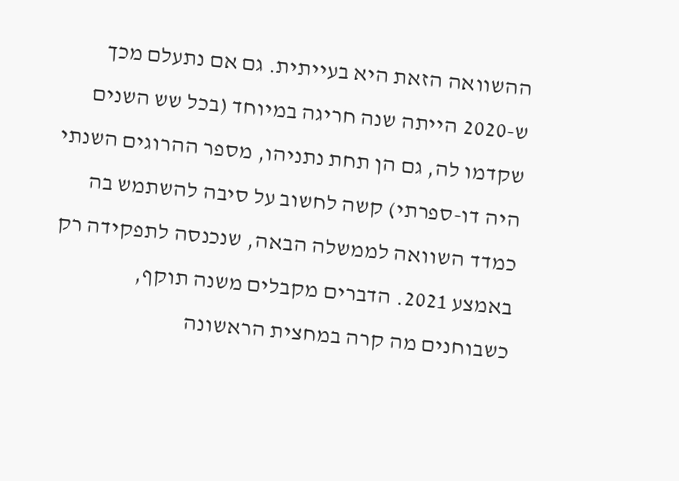ההשוואה הזאת היא בעייתית. גם אם נתעלם מכך ש-2020 הייתה שנה חריגה במיוחד (בכל שש השנים שקדמו לה, גם הן תחת נתניהו, מספר ההרוגים השנתי היה דו-ספרתי) קשה לחשוב על סיבה להשתמש בה כמדד השוואה לממשלה הבאה, שנכנסה לתפקידה רק באמצע 2021. הדברים מקבלים משנה תוקף, כשבוחנים מה קרה במחצית הראשונה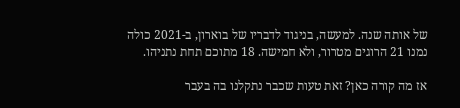של אותה שנה. למעשה, בניגוד לדבריו של בוארון, ב-2021 כולה נמנו 21 הרוגים מטרור, ולא חמישה. 18 מתוכם תחת נתניהו.

אז מה קורה כאן? זאת טעות שכבר נתקלנו בה בעבר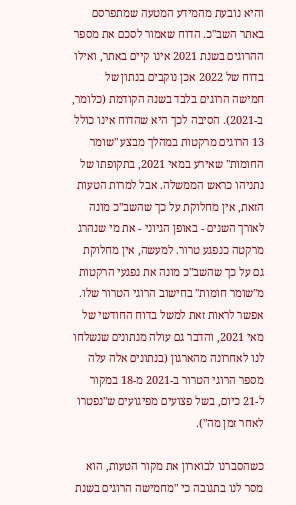והיא נובעת מהמידע המטעה שמתפרסם באתר השב"כ. הדוח שאמור לסכם את מספר ההרוגים בשנת 2021 אינו קיים באתר, ואילו בדוח של 2022 אכן נוקבים בנתון של חמישה הרוגים בלבד בשנה הקודמת (כלומר, ב-2021). הסיבה לכך היא שהדוח אינו כולל 13 הרוגים מרקטות במהלך מבצע "שומר החומות" שאירע במאי 2021, בתקופתו של נתניהו כראש הממשלה. אבל למרות הטעות הזאת, אין מחלוקת על כך שהשב"כ מונה לאורך השנים - באופן הגיוני - את מי שנהרג מרקטה כנפגע טרור. למעשה, אין מחלוקת גם על כך שהשב"כ מונה את נפגעי הרקטות מ"שומר חומות" בחישוב הרוגי הטרור שלו. אפשר לראות זאת למשל בדוח החודשי של מאי 2021, והדבר גם עולה מנתונים שנשלחו לנו לאחרונה מהארגון (בנתונים אלה עלה מספר הרוגי הטרור ב-2021 מ-18 במקור ל-21 כיום, בשל פצועים מפיגועים ש"נפטרו לאחר זמן מה").

כשהסברנו לבוארון את מקור הטעות, הוא מסר לנו בתגובה כי "מחמישה הרוגים בשנת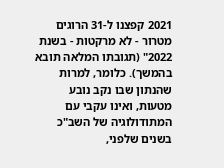2021 קפצנו ל-31 הרוגים מטרור - לא מרקטות - בשנת 2022" (תגובתו המלאה תובא בהמשך). כלומר, למרות שהנתון שבו נקב נובע מטעות, ואינו עקבי עם המתודולוגיה של השב"כ בשנים שלפני,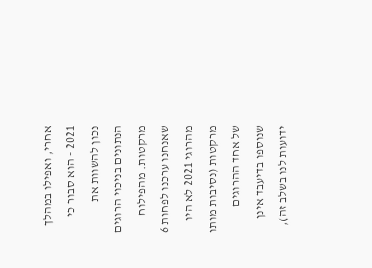אחרי, ואפילו במהלך 2021 - הוא סבור כי נכון להשוות את הנתונים בניכוי הרוגים מרקטות. מהפילוח שאנחנו ערכנו לפחות 6 מהרוגי 2021 לא היו מרקטות (נסיבות מותו של אחד ההרוגים שנוספו בדיעבד אינן ידועות לנו בשלב זה),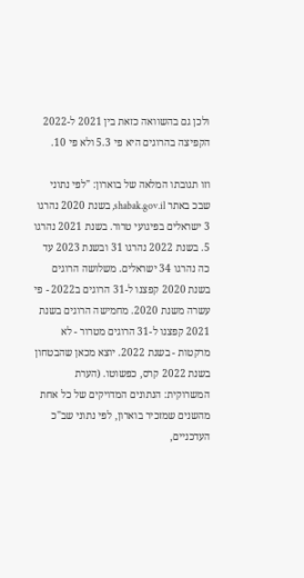ולכן גם בהשוואה כזאת בין 2021 ל-2022 הקפיצה בהרוגים היא פי 5.3 ולא פי 10.

וזו תגובתו המלאה של בוארון: "לפי נתוני שבכ באתר shabak.gov.il, בשנת 2020 נהרגו 3 ישראלים בפיגועי טרור. בשנת 2021 נהרגו 5. בשנת 2022 נהרגו 31 ובשנת 2023 עד כה נהרגו 34 ישראלים. משלושה הרוגים בשנת 2020 קפצנו ל-31 הרוגים ב2022 - פי עשרה משנת 2020. מחמישה הרוגים בשנת 2021 קפצנו ל-31 הרוגים מטרור - לא מרקטות - בשנת 2022. יוצא מכאן שהבטחון בשנת 2022 קרס, כפשוטו. (הערת המשרוקית: הנתונים המדויקים של כל אחת מהשנים שמזכיר בוארון, לפי נתוני שב"כ העדכניים,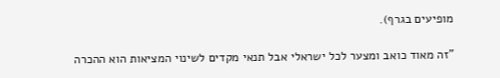מופיעים בגרף).

"זה מאוד כואב ומצער לכל ישראלי אבל תנאי מקדים לשינוי המציאות הוא ההכרה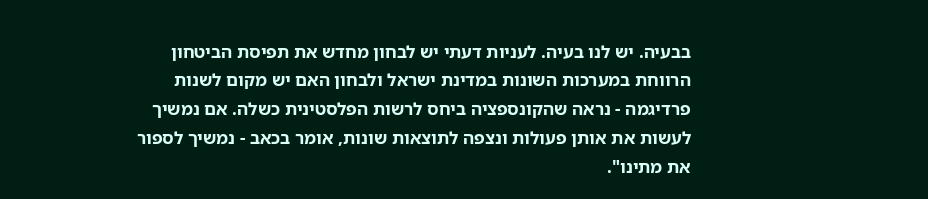בבעיה. יש לנו בעיה. לעניות דעתי יש לבחון מחדש את תפיסת הביטחון הרווחת במערכות השונות במדינת ישראל ולבחון האם יש מקום לשנות פרדיגמה - נראה שהקונספציה ביחס לרשות הפלסטינית כשלה. אם נמשיך לעשות את אותן פעולות ונצפה לתוצאות שונות, אומר בכאב - נמשיך לספור את מתינו".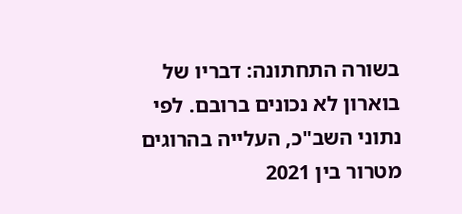בשורה התחתונה: דבריו של בוארון לא נכונים ברובם. לפי נתוני השב"כ, העלייה בהרוגים מטרור בין 2021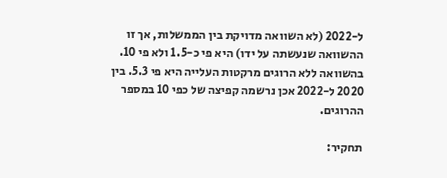ל-2022 (לא השוואה מדויקת בין הממשלות, אך זו ההשוואה שנעשתה על ידו) היא פי כ-1.5 ולא פי 10. בהשוואה ללא הרוגים מרקטות העלייה היא פי 5.3. בין 2020 ל-2022 אכן נרשמה קפיצה של כפי 10 במספר ההרוגים.

תחקיר: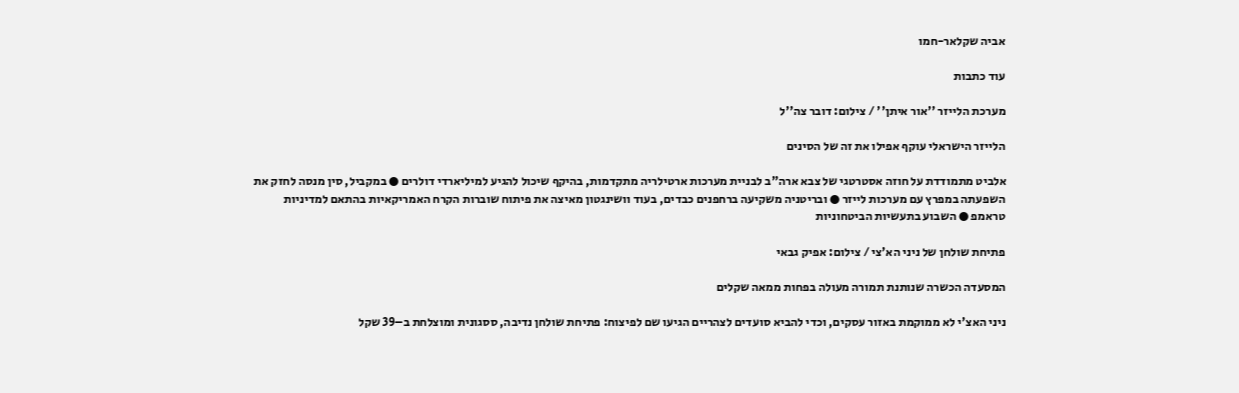אביה שקלאר-חמו

עוד כתבות

מערכת הלייזר ''אור איתן'' / צילום: דובר צה''ל

הלייזר הישראלי עוקף אפילו את זה של הסינים

אלביט מתמודדת על חוזה אסטרטגי של צבא ארה"ב לבניית מערכות ארטילריה מתקדמות, בהיקף שיכול להגיע למיליארדי דולרים ● במקביל, סין מנסה לחזק את השפעתה במפרץ עם מערכות לייזר ● ובריטניה משקיעה ברחפנים כבדים, בעוד וושינגטון מאיצה את פיתוח שוברות הקרח האמריקאיות בהתאם למדיניות טראמפ ● השבוע בתעשיות הביטחוניות

פתיחת שולחן של ניני הא'צי / צילום: אפיק גבאי

המסעדה הכשרה שנותנת תמורה מעולה בפחות ממאה שקלים

ניני האצ'י לא ממוקמת באזור עסקים, וכדי להביא סועדים לצהריים הגיעו שם לפיצוח: פתיחת שולחן נדיבה, ססגונית ומוצלחת ב–39 שקל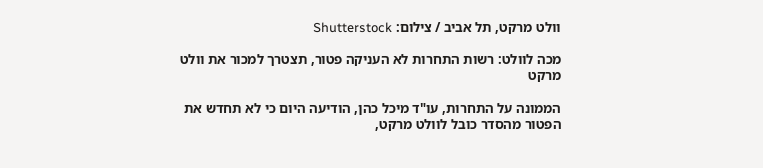וולט מרקט, תל אביב / צילום: Shutterstock

מכה לוולט: רשות התחרות לא העניקה פטור, תצטרך למכור את וולט מרקט

הממונה על התחרות, עו"ד מיכל כהן, הודיעה היום כי לא תחדש את הפטור מהסדר כובל לוולט מרקט,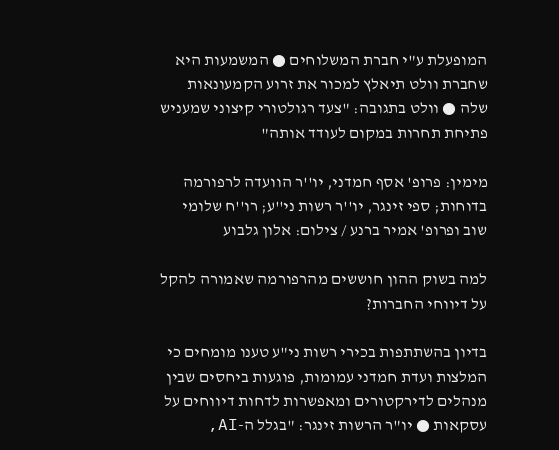המופעלת ע"י חברת המשלוחים ● המשמעות היא שחברת וולט תיאלץ למכור את זרוע הקמעונאות שלה ● וולט בתגובה: "צעד רגולטורי קיצוני שמעניש פתיחת תחרות במקום לעודד אותה"

מימין: פרופ' אסף חמדני, יו''ר הוועדה לרפורמה בדוחות; ספי זינגר, יו''ר רשות ני''ע; רו''ח שלומי שוב ופרופ' אמיר ברנע / צילום: אלון גלבוע

למה בשוק ההון חוששים מהרפורמה שאמורה להקל על דיווחי החברות?

בדיון בהשתתפות בכירי רשות ני"ע טענו מומחים כי המלצות ועדת חמדני עמומות, פוגעות ביחסים שבין מנהלים לדירקטורים ומאפשרות לדחות דיווחים על עסקאות ● יו"ר הרשות זינגר: "בגלל ה-AI,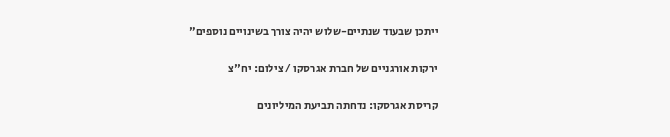ייתכן שבעוד שנתיים-שלוש יהיה צורך בשינויים נוספים"

ירקות אורגניים של חברת אגרסקו / צילום: יח''צ

קריסת אגרסקו: נדחתה תביעת המיליונים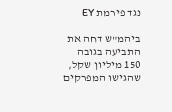נגד פירמת EY

ביהמ"ש דחה את התביעה בגובה 150 מיליון שקל, שהגישו המפרקים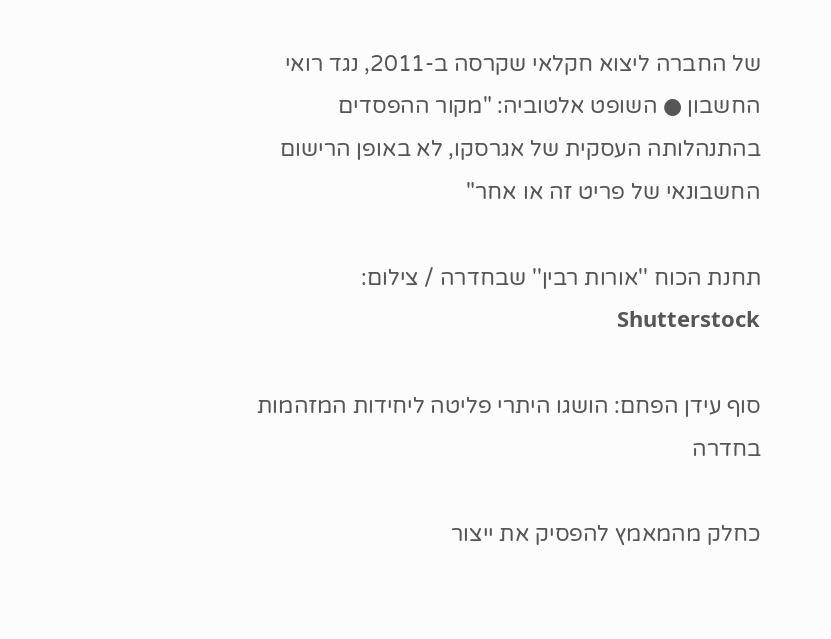של החברה ליצוא חקלאי שקרסה ב-2011, נגד רואי החשבון ● השופט אלטוביה: "מקור ההפסדים בהתנהלותה העסקית של אגרסקו, לא באופן הרישום החשבונאי של פריט זה או אחר"

תחנת הכוח ''אורות רבין'' שבחדרה / צילום: Shutterstock

סוף עידן הפחם: הושגו היתרי פליטה ליחידות המזהמות בחדרה

כחלק מהמאמץ להפסיק את ייצור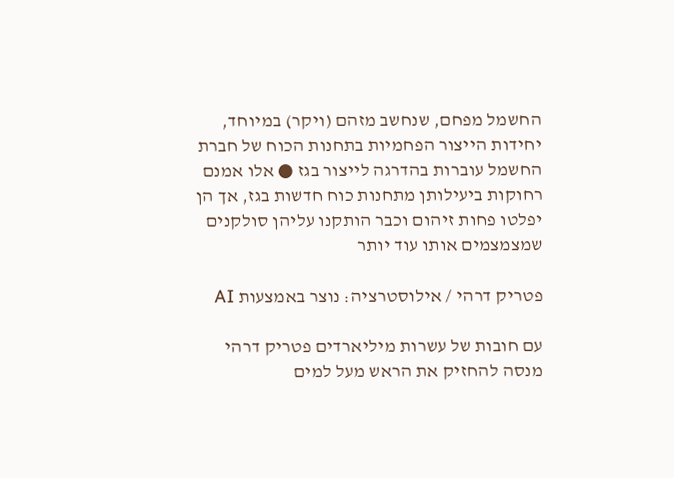החשמל מפחם, שנחשב מזהם (ויקר) במיוחד, יחידות הייצור הפחמיות בתחנות הכוח של חברת החשמל עוברות בהדרגה לייצור בגז ● אלו אמנם רחוקות ביעילותן מתחנות כוח חדשות בגז, אך הן יפלטו פחות זיהום וכבר הותקנו עליהן סולקנים שמצמצמים אותו עוד יותר

פטריק דרהי / אילוסטרציה: נוצר באמצעות AI

עם חובות של עשרות מיליארדים פטריק דרהי מנסה להחזיק את הראש מעל למים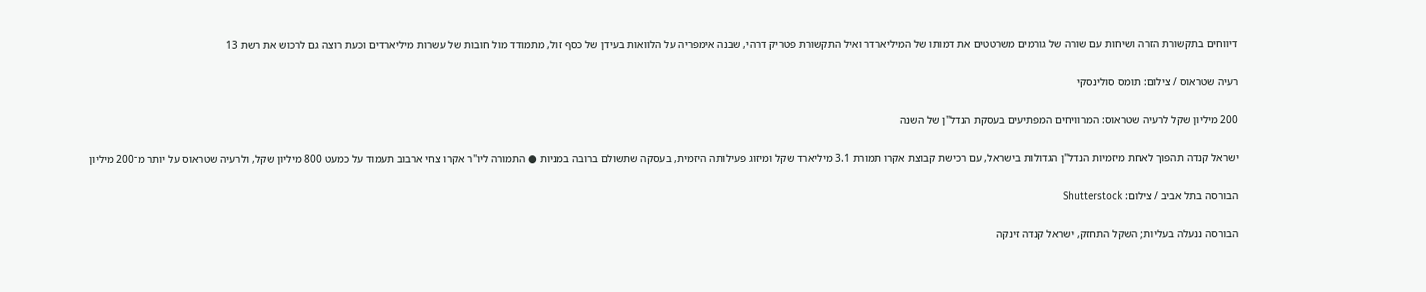דיווחים בתקשורת הזרה ושיחות עם שורה של גורמים משרטטים את דמותו של המיליארדר ואיל התקשורת פטריק דרהי, שבנה אימפריה על הלוואות בעידן של כסף זול, מתמודד מול חובות של עשרות מיליארדים וכעת רוצה גם לרכוש את רשת 13

רעיה שטראוס / צילום: תומס סולינסקי

200 מיליון שקל לרעיה שטראוס: המרוויחים המפתיעים בעסקת הנדל"ן של השנה

ישראל קנדה תהפוך לאחת מיזמיות הנדל"ן הגדולות בישראל, עם רכישת קבוצת אקרו תמורת 3.1 מיליארד שקל ומיזוג פעילותה היזמית, בעסקה שתשולם ברובה במניות ● התמורה ליו"ר אקרו צחי ארבוב תעמוד על כמעט 800 מיליון שקל, ולרעיה שטראוס על יותר מ־200 מיליון

הבורסה בתל אביב / צילום: Shutterstock

הבורסה ננעלה בעליות; השקל התחזק, ישראל קנדה זינקה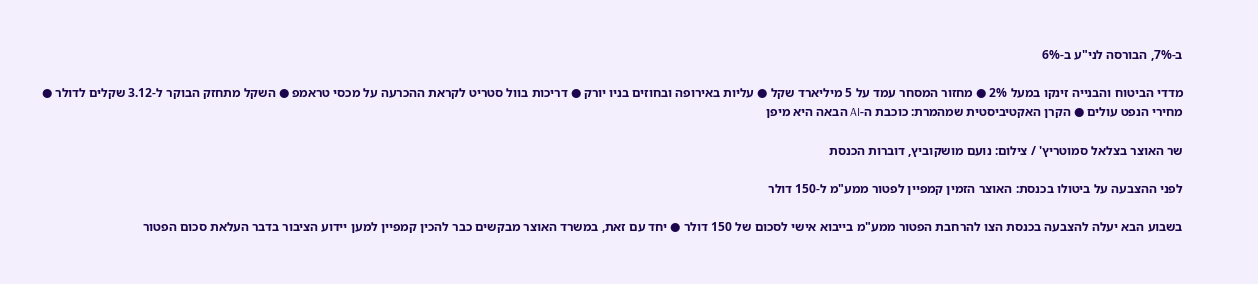ב-7%, הבורסה לני"ע ב-6%

מדדי הביטוח והבנייה זינקו במעל 2% ● מחזור המסחר עמד על 5 מיליארד שקל ● עליות באירופה ובחוזים בניו יורק ● דריכות בוול סטריט לקראת ההכרעה על מכסי טראמפ ● השקל מתחזק הבוקר ל-3.12 שקלים לדולר ● מחירי הנפט עולים ● הקרן האקטיביסטית שמהמרת: כוכבת ה-AI הבאה היא מיפן

שר האוצר בצלאל סמוטריץ' / צילום: נועם מושקוביץ, דוברות הכנסת

לפני ההצבעה על ביטולו בכנסת: האוצר הזמין קמפיין לפטור ממע"מ ל-150 דולר

בשבוע הבא יעלה להצבעה בכנסת הצו להרחבת הפטור ממע"מ בייבוא אישי לסכום של 150 דולר ● יחד עם זאת, במשרד האוצר מבקשים כבר להכין קמפיין למען יידוע הציבור בדבר העלאת סכום הפטור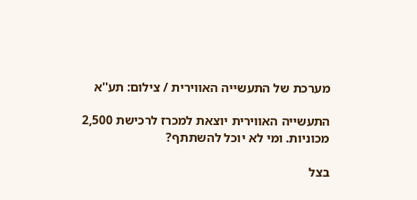מערכת של התעשייה האווירית / צילום: תע''א

התעשייה האווירית יוצאת למכרז לרכישת 2,500 מכוניות. ומי לא יוכל להשתתף?

בצל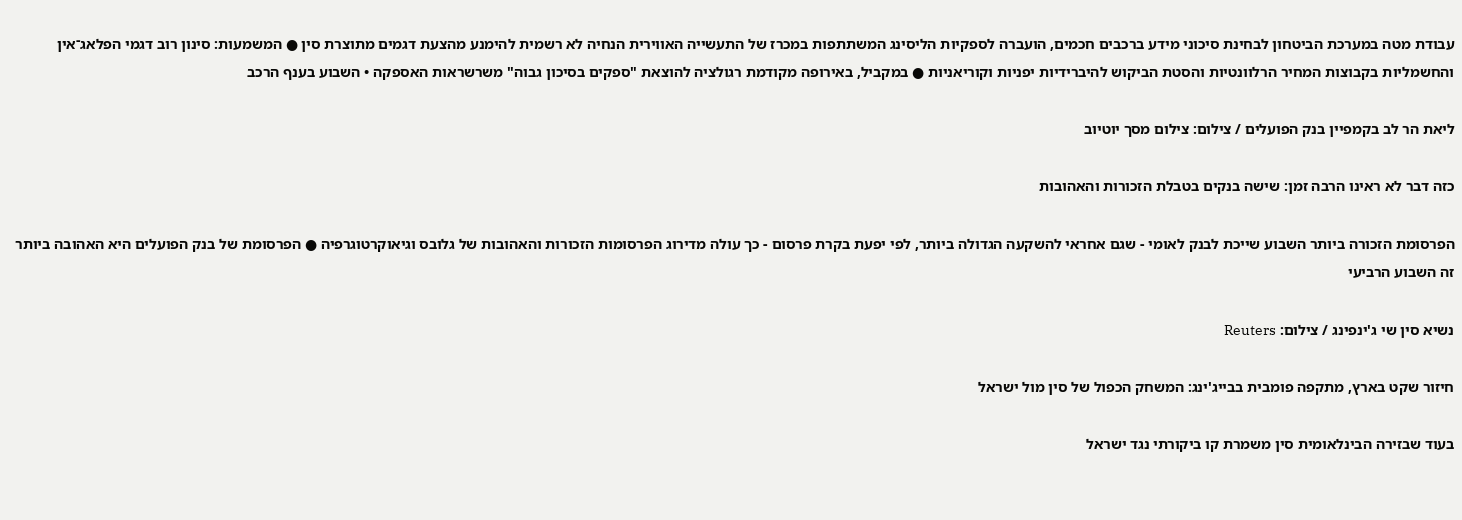עבודת מטה במערכת הביטחון לבחינת סיכוני מידע ברכבים חכמים, הועברה לספקיות הליסינג המשתתפות במכרז של התעשייה האווירית הנחיה לא רשמית להימנע מהצעת דגמים מתוצרת סין ● המשמעות: סינון רוב דגמי הפלאג־אין והחשמליות בקבוצות המחיר הרלוונטיות והסטת הביקוש להיברידיות יפניות וקוריאניות ● במקביל, באירופה מקודמת רגולציה להוצאת "ספקים בסיכון גבוה" משרשראות האספקה • השבוע בענף הרכב

ליאת הר לב בקמפיין בנק הפועלים / צילום: צילום מסך יוטיוב

כזה דבר לא ראינו הרבה זמן: שישה בנקים בטבלת הזכורות והאהובות

הפרסומת הזכורה ביותר השבוע שייכת לבנק לאומי - שגם אחראי להשקעה הגדולה ביותר, לפי יפעת בקרת פרסום - כך עולה מדירוג הפרסומות הזכורות והאהובות של גלובס וגיאוקרטוגרפיה ● הפרסומת של בנק הפועלים היא האהובה ביותר זה השבוע הרביעי

נשיא סין שי ג'ינפינג / צילום: Reuters

חיזור שקט בארץ, מתקפה פומבית בבייג'ינג: המשחק הכפול של סין מול ישראל

בעוד שבזירה הבינלאומית סין משמרת קו ביקורתי נגד ישראל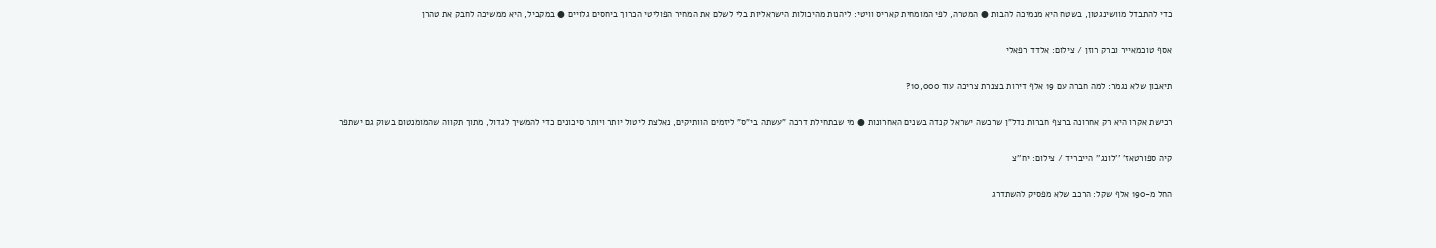כדי להתבדל מוושינגטון, בשטח היא מנמיכה להבות ● המטרה, לפי המומחית קאריס וויטי: ליהנות מהיכולות הישראליות בלי לשלם את המחיר הפוליטי הכרוך ביחסים גלויים ● במקביל, היא ממשיכה לחבק את טהרן

אסף טוכמאייר וברק רוזן / צילום: אלדד רפאלי

תיאבון שלא נגמר: למה חברה עם 19 אלף דירות בצנרת צריכה עוד 10,000?

רכישת אקרו היא רק אחרונה ברצף חברות נדל"ן שרכשה ישראל קנדה בשנים האחרונות ● מי שבתחילת דרכה "עשתה בי"ס" ליזמים הוותיקים, נאלצת ליטול יותר ויותר סיכונים כדי להמשיך לגדול, מתוך תקווה שהמומנטום בשוק גם ישתפר

קיה ספורטאז' ''לונג'' הייבריד / צילום: יח''צ

החל מ-190 אלף שקל: הרכב שלא מפסיק להשתדרג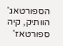הספורטאג' הוותיק, קיה ספורטאז'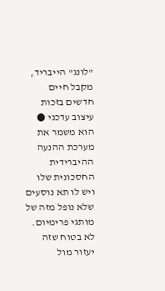"לונג" הייבריד, מקבל חיים חדשים בזכות עיצוב עדכני ● הוא משמר את מערכת ההנעה ההיברידית החסכונית שלו ויש לו תא נוסעים שלא נופל מזה של מותגי פרימיום. לא בטוח שזה יעזור מול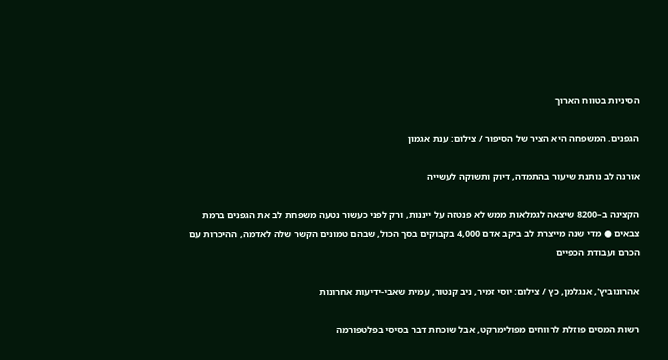הסיניות בטווח הארוך

הגפנים. המשפחה היא הציר של הסיפור / צילום: ענת אגמון

אורנה לב נותנת שיעור בהתמדה, דיוק ותשוקה לעשייה

הקצינה ב–8200 שיצאה לגמלאות ממש לא פנטזה על ייננות, ורק לפני כעשור נטעה משפחת לב את הגפנים ברמת צבאים ● מדי שנה מייצרת לב ביקב אדם 4,000 בקבוקים בסך הכול, שבהם טמונים הקשר שלה לאדמה, ההיכרות עם הכרם ועבודת הכפיים

אהרונוביץ', אנגלמן, כץ / צילום: יוסי זמיר, ניב קנטור, עמית שאבי-ידיעות אחרונות

רשות המסים פוזלת לרווחים מפולימרקט, אבל שוכחת דבר בסיסי בפלטפורמה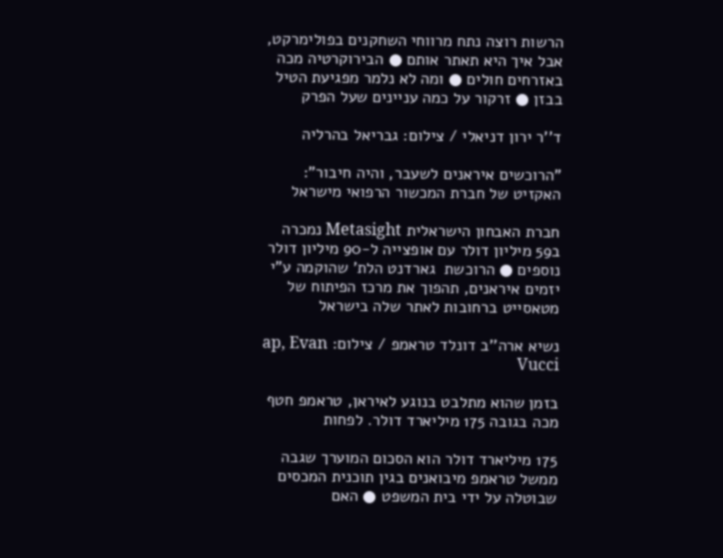הרשות רוצה נתח מרווחי השחקנים בפולימרקט, אבל איך היא תאתר אותם ● הבירוקרטיה מכה באזרחים חולים ● ומה לא נלמר מפגיעת הטיל בבזן ● זרקור על כמה עניינים שעל הפרק

ד''ר ירון דניאלי / צילום: גבריאל בהרליה

"הרוכשים איראנים לשעבר, והיה חיבור": האקזיט של חברת המכשור הרפואי מישראל

חברת האבחון הישראלית Metasight נמכרה ב59 מיליון דולר עם אופצייה ל-90 מיליון דולר נוספים ● הרוכשת  גארדנט הלת' שהוקמה ע"י יזמים איראנים, תהפוך את מרכז הפיתוח של מטאסייט ברחובות לאתר שלה בישראל

נשיא ארה''ב דונלד טראמפ / צילום: ap, Evan Vucci

בזמן שהוא מתלבט בנוגע לאיראן, טראמפ חטף מכה בגובה 175 מיליארד דולר. לפחות

175 מיליארד דולר הוא הסכום המוערך שגבה ממשל טראמפ מיבואנים בגין תוכנית המכסים שבוטלה על ידי בית המשפט ● האם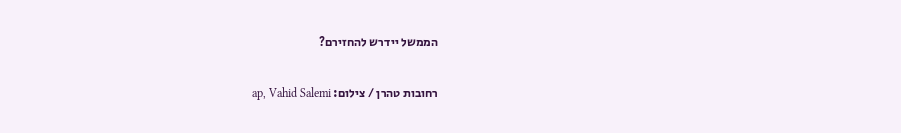הממשל יידרש להחזירם?

רחובות טהרן / צילום: ap, Vahid Salemi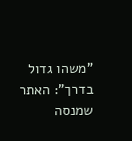"משהו גדול בדרך": האתר שמנסה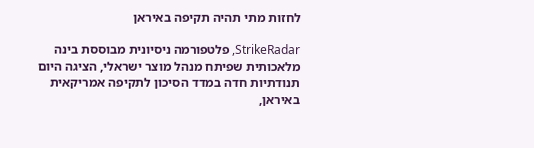לחזות מתי תהיה תקיפה באיראן

StrikeRadar, פלטפורמה ניסיונית מבוססת בינה מלאכותית שפיתח מנהל מוצר ישראלי, הציגה היום תנודתיות חדה במדד הסיכון לתקיפה אמריקאית באיראן,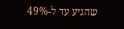שהגיע עד ל-49%